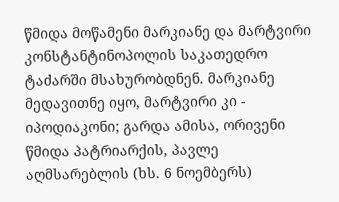წმიდა მოწამენი მარკიანე და მარტვირი კონსტანტინოპოლის საკათედრო ტაძარში მსახურობდნენ. მარკიანე მედავითნე იყო, მარტვირი კი - იპოდიაკონი; გარდა ამისა, ორივენი წმიდა პატრიარქის, პავლე აღმსარებლის (ხს. 6 ნოემბერს)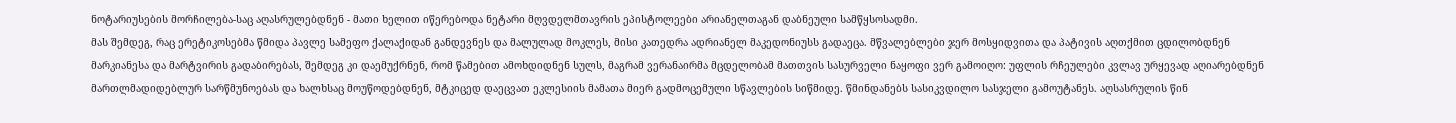ნოტარიუსების მორჩილება-საც აღასრულებდნენ - მათი ხელით იწერებოდა ნეტარი მღვდელმთავრის ეპისტოლეები არიანელთაგან დაბნეული სამწყსოსადმი.
მას შემდეგ, რაც ერეტიკოსებმა წმიდა პავლე სამეფო ქალაქიდან განდევნეს და მალულად მოკლეს, მისი კათედრა ადრიანელ მაკედონიუსს გადაეცა. მწვალებლები ჯერ მოსყიდვითა და პატივის აღთქმით ცდილობდნენ მარკიანესა და მარტვირის გადაბირებას, შემდეგ კი დაემუქრნენ, რომ წამებით ამოხდიდნენ სულს, მაგრამ ვერანაირმა მცდელობამ მათთვის სასურველი ნაყოფი ვერ გამოიღო: უფლის რჩეულები კვლავ ურყევად აღიარებდნენ მართლმადიდებლურ სარწმუნოებას და ხალხსაც მოუწოდებდნენ, მტკიცედ დაეცვათ ეკლესიის მამათა მიერ გადმოცემული სწავლების სიწმიდე. წმინდანებს სასიკვდილო სასჯელი გამოუტანეს. აღსასრულის წინ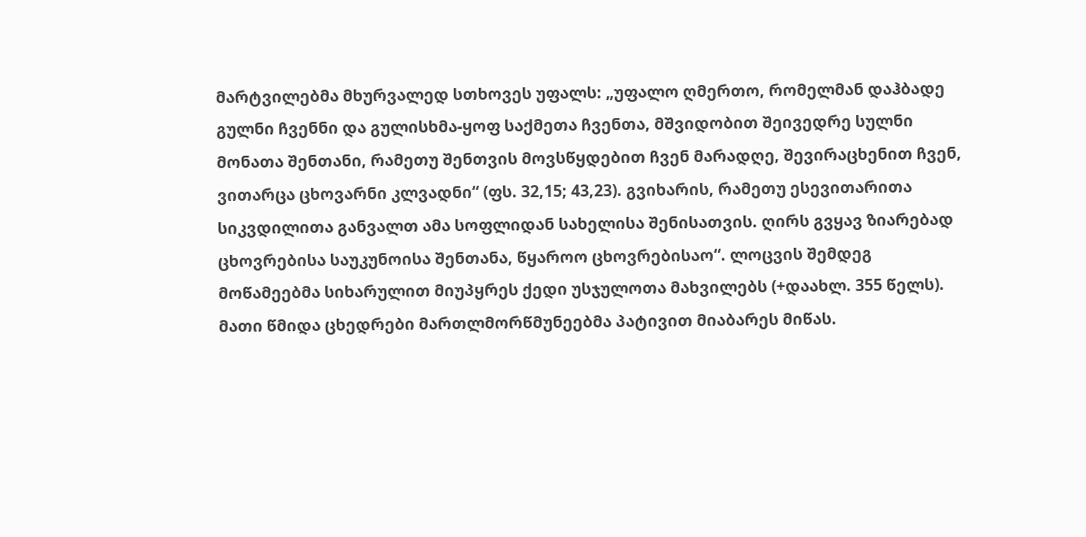მარტვილებმა მხურვალედ სთხოვეს უფალს: „უფალო ღმერთო, რომელმან დაჰბადე გულნი ჩვენნი და გულისხმა-ყოფ საქმეთა ჩვენთა, მშვიდობით შეივედრე სულნი მონათა შენთანი, რამეთუ შენთვის მოვსწყდებით ჩვენ მარადღე, შევირაცხენით ჩვენ, ვითარცა ცხოვარნი კლვადნი“ (ფს. 32,15; 43,23). გვიხარის, რამეთუ ესევითარითა სიკვდილითა განვალთ ამა სოფლიდან სახელისა შენისათვის. ღირს გვყავ ზიარებად ცხოვრებისა საუკუნოისა შენთანა, წყაროო ცხოვრებისაო“. ლოცვის შემდეგ მოწამეებმა სიხარულით მიუპყრეს ქედი უსჯულოთა მახვილებს (+დაახლ. 355 წელს). მათი წმიდა ცხედრები მართლმორწმუნეებმა პატივით მიაბარეს მიწას.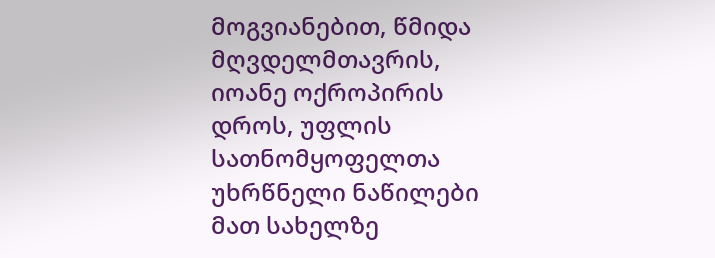მოგვიანებით, წმიდა მღვდელმთავრის, იოანე ოქროპირის დროს, უფლის სათნომყოფელთა უხრწნელი ნაწილები მათ სახელზე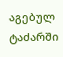აგებულ ტაძარში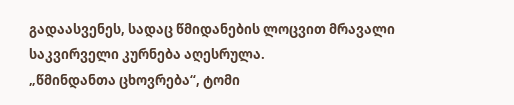გადაასვენეს, სადაც წმიდანების ლოცვით მრავალი საკვირველი კურნება აღესრულა.
„წმინდანთა ცხოვრება“, ტომი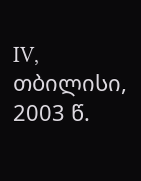IV, თბილისი, 2003 წ.